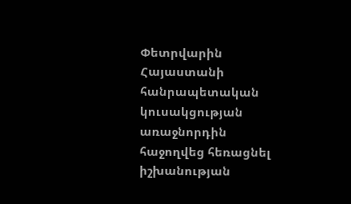Փետրվարին Հայաստանի հանրապետական կուսակցության առաջնորդին հաջողվեց հեռացնել իշխանության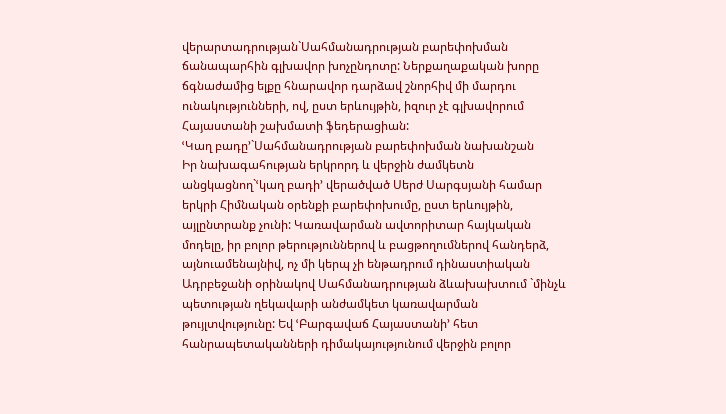վերարտադրության`Սահմանադրության բարեփոխման ճանապարհին գլխավոր խոչընդոտը: Ներքաղաքական խորը ճգնաժամից ելքը հնարավոր դարձավ շնորհիվ մի մարդու ունակությունների, ով, ըստ երևույթին, իզուր չէ գլխավորում Հայաստանի շախմատի ֆեդերացիան:
ՙԿաղ բադը՚`Սահմանադրության բարեփոխման նախանշան
Իր նախագահության երկրորդ և վերջին ժամկետն անցկացնող`ՙկաղ բադի՚ վերածված Սերժ Սարգսյանի համար երկրի Հիմնական օրենքի բարեփոխումը, ըստ երևույթին, այլընտրանք չունի: Կառավարման ավտորիտար հայկական մոդելը, իր բոլոր թերություններով և բացթողումներով հանդերձ, այնուամենայնիվ, ոչ մի կերպ չի ենթադրում դինաստիական Ադրբեջանի օրինակով Սահմանադրության ձևախախտում `մինչև պետության ղեկավարի անժամկետ կառավարման թույլտվությունը: Եվ ՙԲարգավաճ Հայաստանի՚ հետ հանրապետականների դիմակայությունում վերջին բոլոր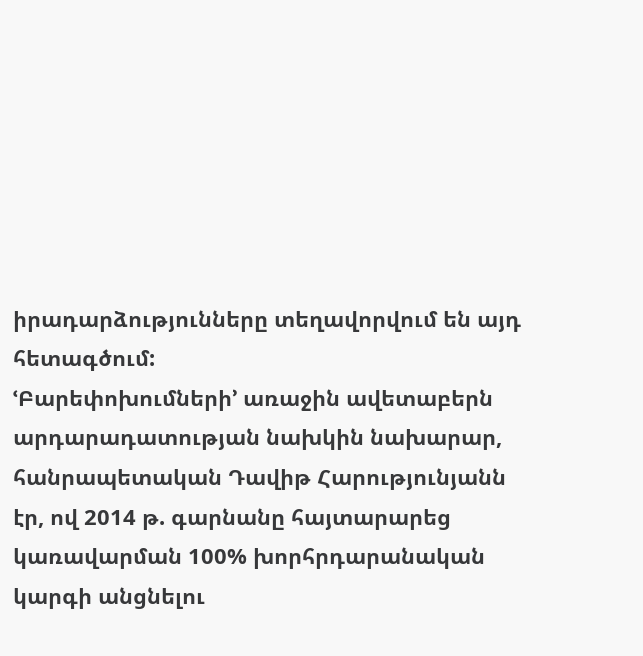իրադարձությունները տեղավորվում են այդ հետագծում:
ՙԲարեփոխումների՚ առաջին ավետաբերն արդարադատության նախկին նախարար, հանրապետական Դավիթ Հարությունյանն էր, ով 2014 թ. գարնանը հայտարարեց կառավարման 100% խորհրդարանական կարգի անցնելու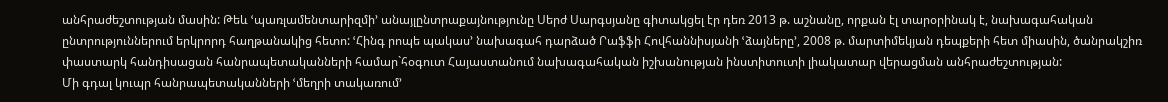անհրաժեշտության մասին: Թեև ՙպառլամենտարիզմի՚ անայլընտրաքայնությունը Սերժ Սարգսյանը գիտակցել էր դեռ 2013 թ. աշնանը, որքան էլ տարօրինակ է, նախագահական ընտրություններում երկրորդ հաղթանակից հետո: ՙՀինգ րոպե պակաս՚ նախագահ դարձած Րաֆֆի Հովհաննիսյանի ՙձայները՚, 2008 թ. մարտիմեկյան դեպքերի հետ միասին, ծանրակշիռ փաստարկ հանդիսացան հանրապետականների համար`հօգուտ Հայաստանում նախագահական իշխանության ինստիտուտի լիակատար վերացման անհրաժեշտության:
Մի գդալ կուպր հանրապետականների ՙմեղրի տակառում՚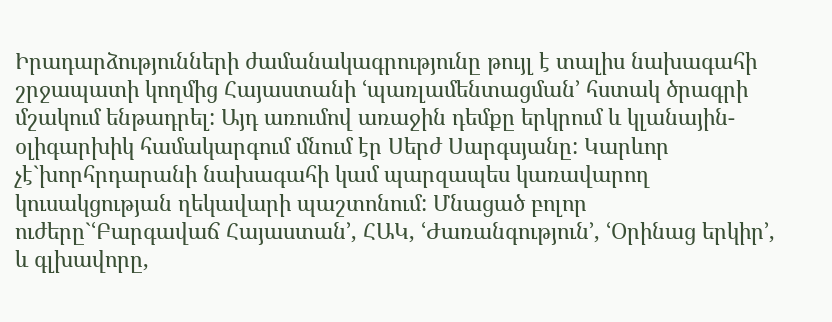Իրադարձությունների ժամանակագրությունը թույլ է տալիս նախագահի շրջապատի կողմից Հայաստանի ՙպառլամենտացման՚ հստակ ծրագրի մշակում ենթադրել: Այդ առումով առաջին դեմքը երկրում և կլանային-օլիգարխիկ համակարգում մնում էր Սերժ Սարգսյանը: Կարևոր չէ`խորհրդարանի նախագահի կամ պարզապես կառավարող կուսակցության ղեկավարի պաշտոնում: Մնացած բոլոր ուժերը`ՙԲարգավաճ Հայաստան՚, ՀԱԿ, ՙԺառանգություն՚, ՙՕրինաց երկիր՚, և գլխավորը,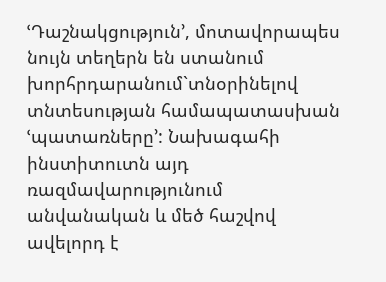ՙԴաշնակցություն՚, մոտավորապես նույն տեղերն են ստանում խորհրդարանում`տնօրինելով տնտեսության համապատասխան ՙպատառները՚: Նախագահի ինստիտուտն այդ ռազմավարությունում անվանական և մեծ հաշվով ավելորդ է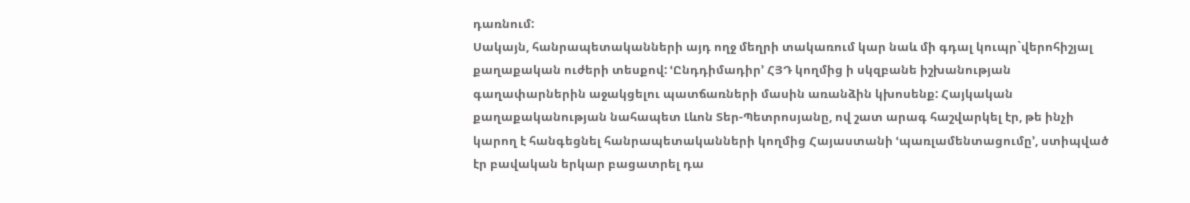դառնում:
Սակայն, հանրապետականների այդ ողջ մեղրի տակառում կար նաև մի գդալ կուպր`վերոհիշյալ քաղաքական ուժերի տեսքով: ՙԸնդդիմադիր՚ ՀՅԴ կողմից ի սկզբանե իշխանության գաղափարներին աջակցելու պատճառների մասին առանձին կխոսենք: Հայկական քաղաքականության նահապետ Լևոն Տեր-Պետրոսյանը, ով շատ արագ հաշվարկել էր, թե ինչի կարող է հանգեցնել հանրապետականների կողմից Հայաստանի ՙպառլամենտացումը՚, ստիպված էր բավական երկար բացատրել դա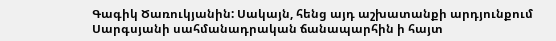Գագիկ Ծառուկյանին: Սակայն, հենց այդ աշխատանքի արդյունքում Սարգսյանի սահմանադրական ճանապարհին ի հայտ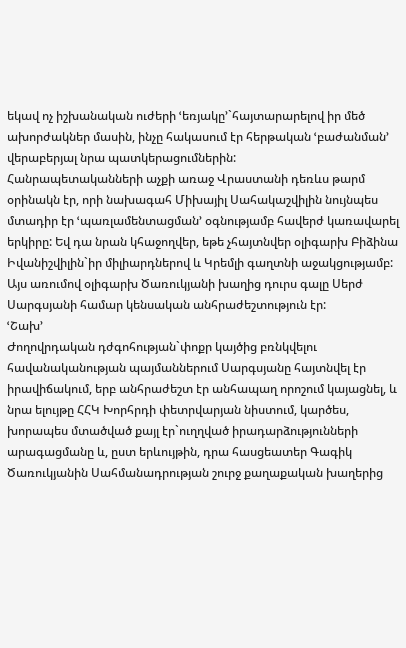եկավ ոչ իշխանական ուժերի ՙեռյակը՚`հայտարարելով իր մեծ ախորժակներ մասին, ինչը հակասում էր հերթական ՙբաժանման՚ վերաբերյալ նրա պատկերացումներին:
Հանրապետականների աչքի առաջ Վրաստանի դեռևս թարմ օրինակն էր, որի նախագահ Միխայիլ Սահակաշվիլին նույնպես մտադիր էր ՙպառլամենտացման՚ օգնությամբ հավերժ կառավարել երկիրը: Եվ դա նրան կհաջողվեր, եթե չհայտնվեր օլիգարխ Բիձինա Իվանիշվիլին`իր միլիարդներով և Կրեմլի գաղտնի աջակցությամբ: Այս առումով օլիգարխ Ծառուկյանի խաղից դուրս գալը Սերժ Սարգսյանի համար կենսական անհրաժեշտություն էր:
ՙՇախ՚
Ժողովրդական դժգոհության`փոքր կայծից բռնկվելու հավանականության պայմաններում Սարգսյանը հայտնվել էր իրավիճակում, երբ անհրաժեշտ էր անհապաղ որոշում կայացնել, և նրա ելույթը ՀՀԿ Խորհրդի փետրվարյան նիստում, կարծես, խորապես մտածված քայլ էր`ուղղված իրադարձությունների արագացմանը և, ըստ երևույթին, դրա հասցեատեր Գագիկ Ծառուկյանին Սահմանադրության շուրջ քաղաքական խաղերից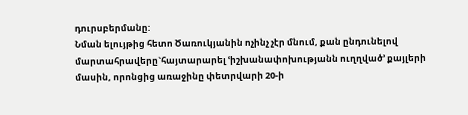դուրսբերմանը:
Նման ելույթից հետո Ծառուկյանին ոչինչ չէր մնում, քան ընդունելով մարտահրավերը`հայտարարել ՙիշխանափոխությանն ուղղված՚ քայլերի մասին, որոնցից առաջինը փետրվարի 20-ի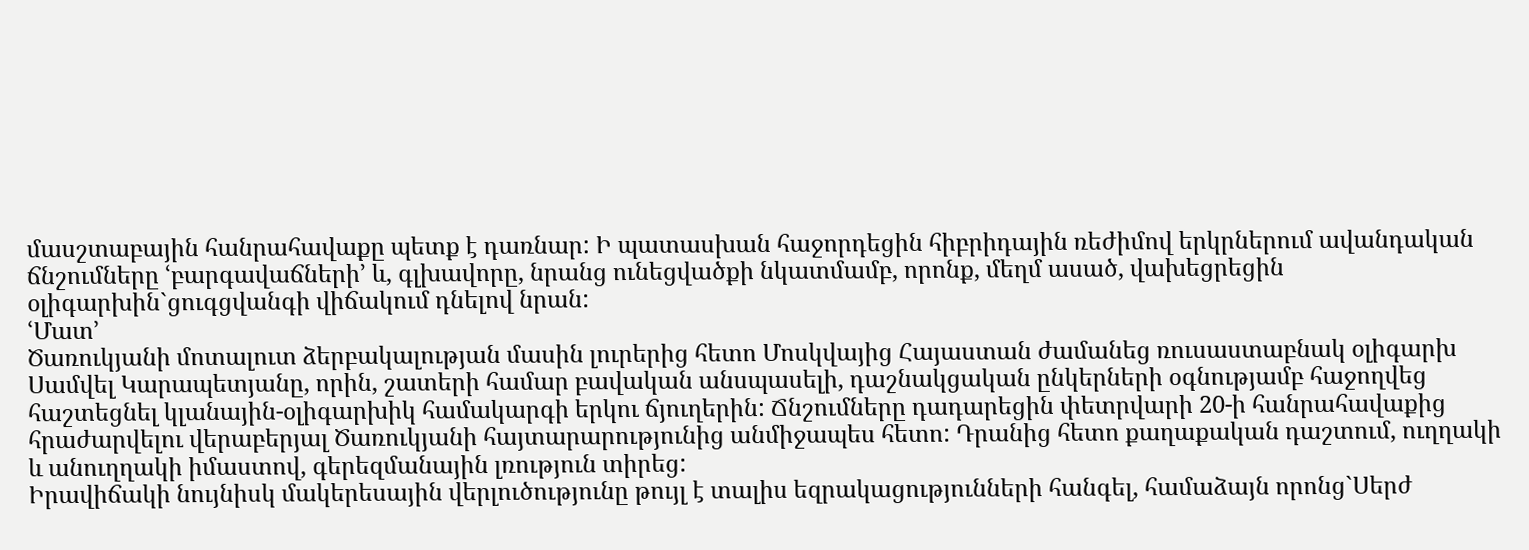մասշտաբային հանրահավաքը պետք է դառնար: Ի պատասխան հաջորդեցին հիբրիդային ռեժիմով երկրներում ավանդական ճնշումները ՙբարգավաճների՚ և, գլխավորը, նրանց ունեցվածքի նկատմամբ, որոնք, մեղմ ասած, վախեցրեցին օլիգարխին`ցուգցվանգի վիճակում դնելով նրան:
ՙՄատ՚
Ծառուկյանի մոտալուտ ձերբակալության մասին լուրերից հետո Մոսկվայից Հայաստան ժամանեց ռուսաստաբնակ օլիգարխ Սամվել Կարապետյանը, որին, շատերի համար բավական անսպասելի, դաշնակցական ընկերների օգնությամբ հաջողվեց հաշտեցնել կլանային-օլիգարխիկ համակարգի երկու ճյուղերին: Ճնշումները դադարեցին փետրվարի 20-ի հանրահավաքից հրաժարվելու վերաբերյալ Ծառուկյանի հայտարարությունից անմիջապես հետո: Դրանից հետո քաղաքական դաշտում, ուղղակի և անուղղակի իմաստով, գերեզմանային լռություն տիրեց:
Իրավիճակի նույնիսկ մակերեսային վերլուծությունը թույլ է տալիս եզրակացությունների հանգել, համաձայն որոնց`Սերժ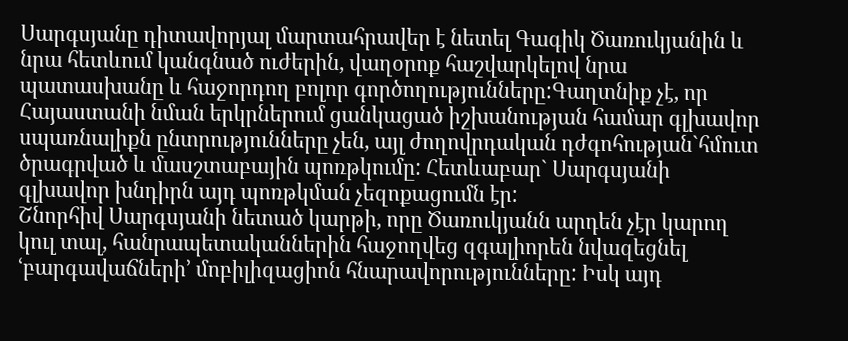Սարգսյանը դիտավորյալ մարտահրավեր է նետել Գագիկ Ծառուկյանին և նրա հետևում կանգնած ուժերին, վաղօրոք հաշվարկելով նրա պատասխանը և հաջորդող բոլոր գործողությունները:Գաղտնիք չէ, որ Հայաստանի նման երկրներում ցանկացած իշխանության համար գլխավոր սպառնալիքն ընտրությունները չեն, այլ ժողովրդական դժգոհության`հմուտ ծրագրված և մասշտաբային պոռթկումը: Հետևաբար` Սարգսյանի գլխավոր խնդիրն այդ պոռթկման չեզոքացումն էր:
Շնորհիվ Սարգսյանի նետած կարթի, որը Ծառուկյանն արդեն չէր կարող կուլ տալ, հանրապետականներին հաջողվեց զգալիորեն նվազեցնել ՙբարգավաճների՚ մոբիլիզացիոն հնարավորությունները: Իսկ այդ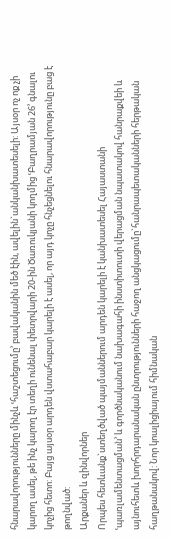հնարավորությունները մինչև ՙհաշտեցումը՚ բավականին մեծ էին, ավելին`անկանխատեսելի: Այսօր ոչ ոք չի կարող ասել, թե ինչ կարող էր տեղի ունենալ փետրվարի 20-ին Ծառուկյանի կողմից ՙԲաղրամյան 26՚ գնալու կոչից հետո: Բայց այսօր արդեն վստահաբար կարելի է ասել, որ այդ կոչը հնչեցնելու հնարավորությունը բաց է թողնված:
Արքաներ և զինվորներ
Որպես հետևանք`ստեղծված պայմաններում արդեն կարելի է կանխատեսել Հայաստանի ՙպառլամենտացման՚ և գործնականում նախագահի ինստիտուտի վերացման նպատակով հանրաքվեի և այնուհետև խորհրդարանական ընտրությունների հաջող անցկացումը`հանրապետականների հերթական հաղթանակով: Նոր կոալիցիայում հիմնական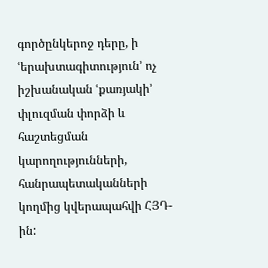գործընկերոջ դերը, ի ՙերախտագիտություն՚ ոչ իշխանական ՙքառյակի՚ փլուզման փորձի և հաշտեցման կարողությունների, հանրապետականների կողմից կվերապահվի ՀՅԴ-ին: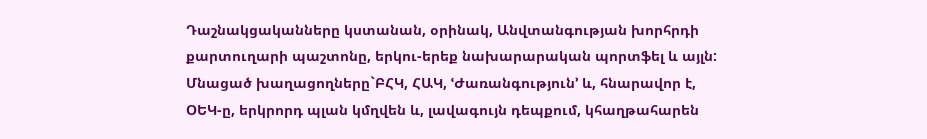Դաշնակցականները կստանան, օրինակ, Անվտանգության խորհրդի քարտուղարի պաշտոնը, երկու-երեք նախարարական պորտֆել և այլն: Մնացած խաղացողները`ԲՀԿ, ՀԱԿ, ՙԺառանգություն՚ և, հնարավոր է, ՕԵԿ-ը, երկրորդ պլան կմղվեն և, լավագույն դեպքում, կհաղթահարեն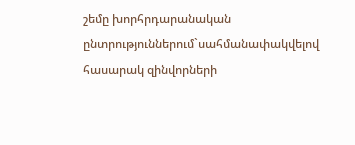շեմը խորհրդարանական ընտրություններում`սահմանափակվելով հասարակ զինվորների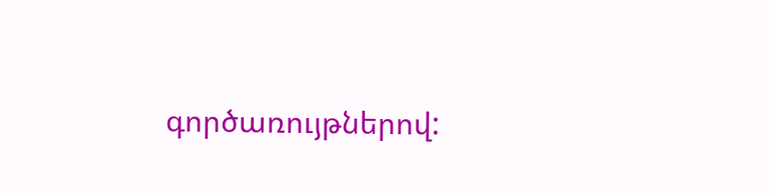գործառույթներով: